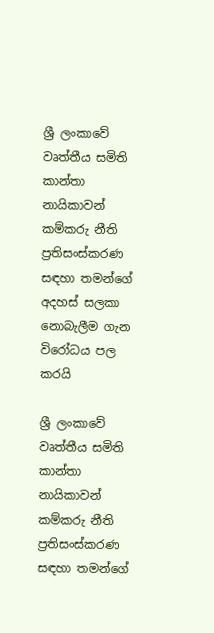ශ්‍රී ලංකාවේ වෘත්තීය සමිති කාන්තා නායිකාවන් කම්කරු නීති ප්‍රතිසංස්කරණ සඳහා තමන්ගේ අදහස් සලකා නොබැලීම ගැන විරෝධය පල කරයි

ශ්‍රී ලංකාවේ වෘත්තීය සමිති කාන්තා නායිකාවන් කම්කරු නීති ප්‍රතිසංස්කරණ සඳහා තමන්ගේ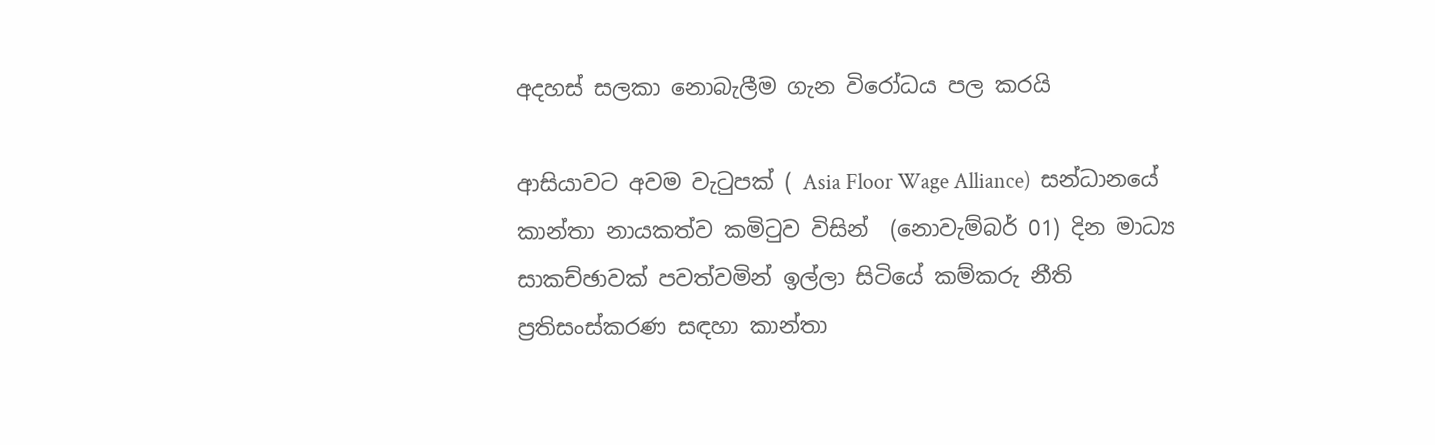අදහස් සලකා නොබැලීම ගැන විරෝධය පල කරයි

ආසියාවට අවම වැටුපක් ( Asia Floor Wage Alliance)  සන්ධානයේ කාන්තා නායකත්ව කමිටුව විසින්  (නොවැම්බර් 01) දින මාධ්‍ය සාකච්ඡාවක් පවත්වමින් ඉල්ලා සිටියේ කම්කරු නීති ප්‍රතිසංස්කරණ සඳහා කාන්තා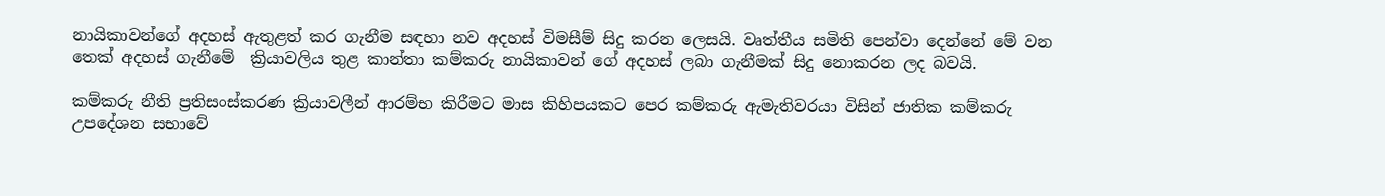නායිකාවන්ගේ අදහස් ඇතුළත් කර ගැනීම සඳහා නව අදහස් විමසීම් සිදු කරන ලෙසයි. වෘත්තීය සමිති පෙන්වා දෙන්නේ මේ වන තෙක් අදහස් ගැනීමේ  ක්‍රියාවලිය තුළ කාන්තා කම්කරු නායිකාවන් ගේ අදහස් ලබා ගැනීමක් සිදු නොකරන ලද බවයි.

කම්කරු නීති ප්‍රතිසංස්කරණ ක්‍රියාවලීන් ආරම්භ කිරීමට මාස කිහිපයකට පෙර කම්කරු ඇමැතිවරයා විසින් ජාතික කම්කරු උපදේශන සභාවේ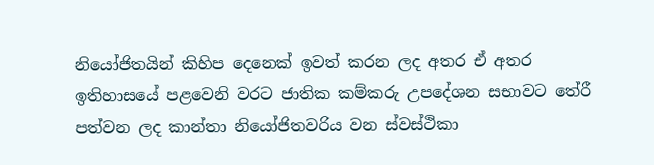නියෝජිතයින් කිහිප දෙනෙක් ඉවත් කරන ලද අතර ඒ අතර ඉතිහාසයේ පළවෙනි වරට ජාතික කම්කරු උපදේශන සභාවට තේරී පත්වන ලද කාන්තා නියෝජිතවරිය වන ස්වස්ථිකා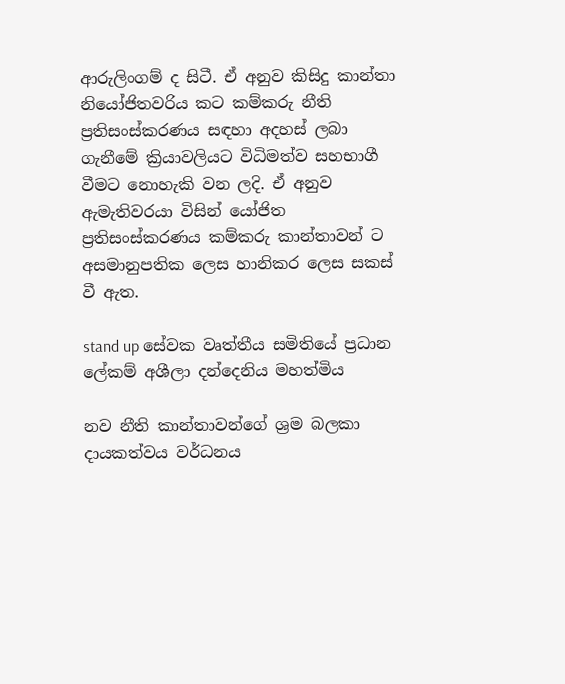ආරුලිංගම් ද සිටී. ඒ අනුව කිසිදු කාන්තා නියෝජිතවරිය කට කම්කරු නීති ප්‍රතිසංස්කරණය සඳහා අදහස් ලබා ගැනීමේ ක්‍රියාවලියට විධිමත්ව සහභාගී වීමට නොහැකි වන ලදි. ඒ අනුව ඇමැතිවරයා විසින් යෝජිත ප්‍රතිසංස්කරණය කම්කරු කාන්තාවන් ට අසමානුපතික ලෙස හානිකර ලෙස සකස් වී ඇත.

stand up සේවක වෘත්තීය සමිතියේ ප්‍රධාන ලේකම් අශීලා දන්දෙනිය මහත්මිය

නව නීති කාන්තාවන්ගේ ශ්‍රම බලකා දායකත්වය වර්ධනය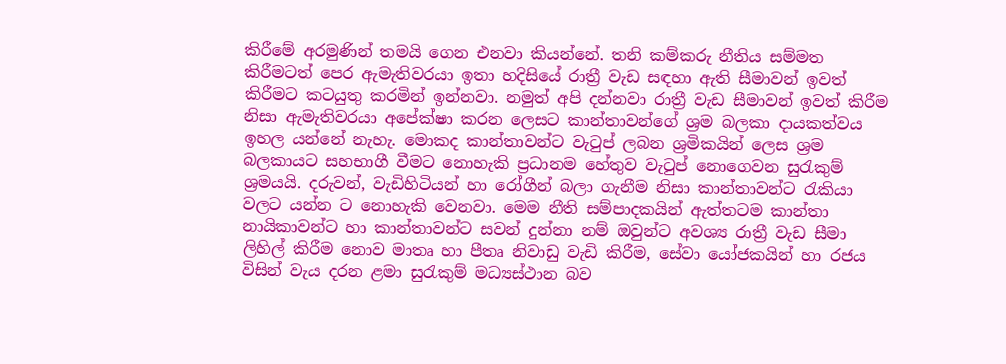කිරීමේ අරමුණින් තමයි ගෙන එනවා කියන්නේ. තනි කම්කරු නීතිය සම්මත කිරීමටත් පෙර ඇමැතිවරයා ඉතා හදිසියේ රාත්‍රී වැඩ සඳහා ඇති සීමාවන් ඉවත් කිරීමට කටයුතු කරමින් ඉන්නවා. නමුත් අපි දන්නවා රාත්‍රී වැඩ සීමාවන් ඉවත් කිරීම නිසා ඇමැතිවරයා අපේක්ෂා කරන ලෙසට කාන්තාවන්ගේ ශ්‍රම බලකා දායකත්වය ඉහල යන්නේ නැහැ. මොකද කාන්තාවන්ට වැටුප් ලබන ශ්‍රමිකයින් ලෙස ශ්‍රම බලකායට සහභාගී වීමට නොහැකි ප්‍රධානම හේතුව වැටුප් නොගෙවන සුරැකුම් ශ්‍රමයයි. දරුවන්, වැඩිහිටියන් හා රෝගීන් බලා ගැනීම නිසා කාන්තාවන්ට රැකියා වලට යන්න ට නොහැකි වෙනවා. මෙම නීති සම්පාදකයින් ඇත්තටම කාන්තා නායිකාවන්ට හා කාන්තාවන්ට සවන් දුන්නා නම් ඔවුන්ට අවශ්‍ය රාත්‍රී වැඩ සීමා ලිහිල් කිරීම නොව මාතෘ හා පීතෘ නිවාඩු වැඩි කිරීම, සේවා යෝජකයින් හා රජය විසින් වැය දරන ළමා සුරැකුම් මධ්‍යස්ථාන බව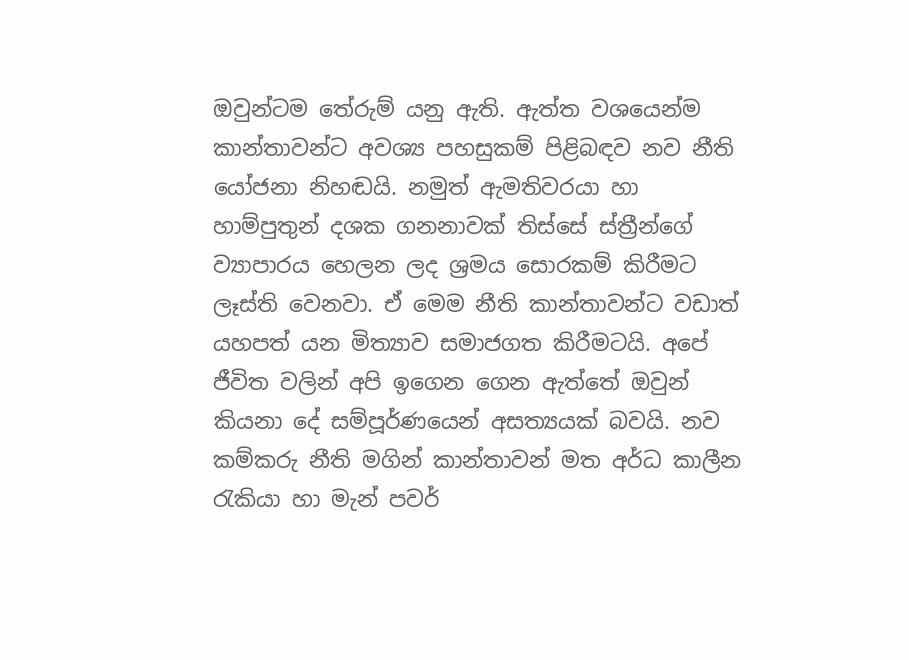ඔවුන්ටම තේරුම් යනු ඇති. ඇත්ත වශයෙන්ම කාන්තාවන්ට අවශ්‍ය පහසුකම් පිළිබඳව නව නීති යෝජනා නිහඬයි. නමුත් ඇමතිවරයා හා හාම්පුතුන් දශක ගනනාවක් තිස්සේ ස්ත්‍රීන්ගේ ව්‍යාපාරය හෙලන ලද ශ්‍රමය සොරකම් කිරීමට ලෑස්ති වෙනවා. ඒ මෙම නීති කාන්තාවන්ට වඩාත් යහපත් යන මිත්‍යාව සමාජගත කිරීමටයි. අපේ ජීවිත වලින් අපි ඉගෙන ගෙන ඇත්තේ ඔවුන් කියනා දේ සම්පූර්ණයෙන් අසත්‍යයක් බවයි. නව කම්කරු නීති මගින් කාන්තාවන් මත අර්ධ කාලීන රැකියා හා මැන් පවර්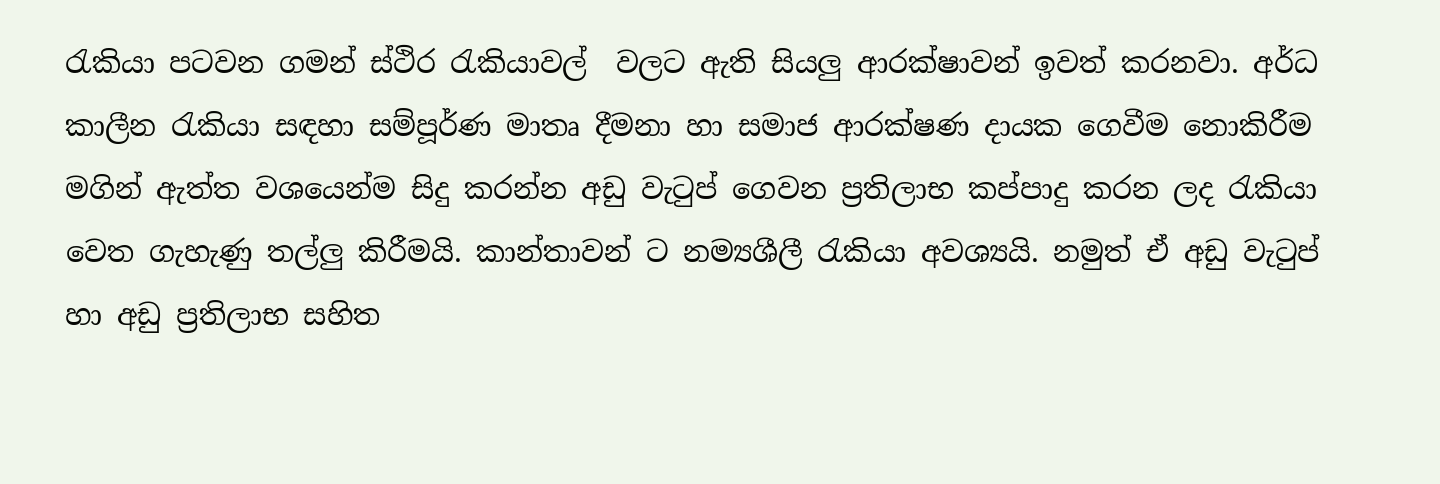රැකියා පටවන ගමන් ස්ථිර රැකියාවල්  වලට ඇති සියලු ආරක්ෂාවන් ඉවත් කරනවා. අර්ධ කාලීන රැකියා සඳහා සම්පූර්ණ මාතෘ දීමනා හා සමාජ ආරක්ෂණ දායක ගෙවීම නොකිරීම මගින් ඇත්ත වශයෙන්ම සිදු කරන්න අඩු වැටුප් ගෙවන ප්‍රතිලාභ කප්පාදු කරන ලද රැකියා වෙත ගැහැණු තල්ලු කිරීමයි. කාන්තාවන් ට නම්‍යශීලී රැකියා අවශ්‍යයි. නමුත් ඒ අඩු වැටුප් හා අඩු ප්‍රතිලාභ සහිත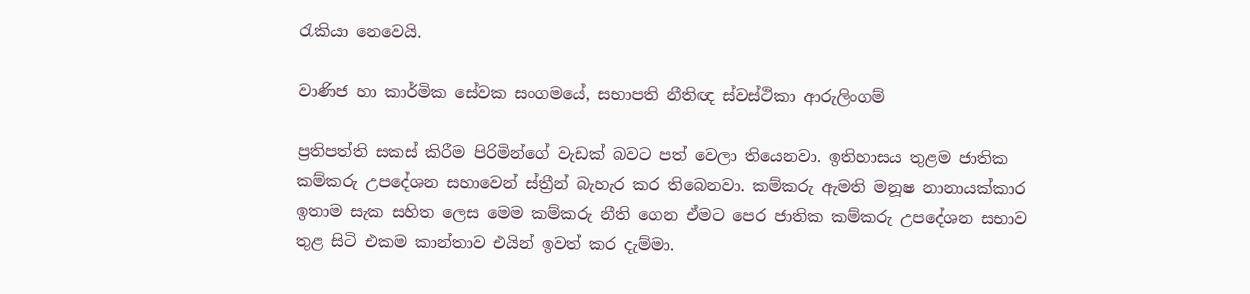රැකියා නෙවෙයි.

වාණිජ හා කාර්මික සේවක සංගමයේ, සභාපති නීතිඥ ස්වස්ථිකා ආරුලිංගම්

ප්‍රතිපත්ති සකස් කිරීම පිරිමින්ගේ වැඩක් බවට පත් වෙලා තියෙනවා. ඉතිහාසය තුළම ජාතික කම්කරු උපදේශන සහාවෙන් ස්ත්‍රීන් බැහැර කර තිබෙනවා. කම්කරු ඇමති මනූෂ නානායක්කාර ඉතාම සැක සහිත ලෙස මෙම කම්කරු නීති ගෙන ඒමට පෙර ජාතික කම්කරු උපදේශන සභාව තුළ සිටි එකම කාන්තාව එයින් ඉවත් කර දැම්මා.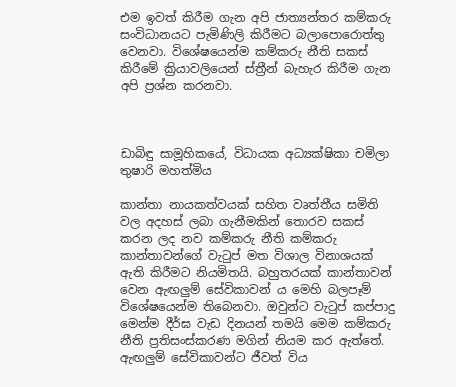එම ඉවත් කිරීම ගැන අපි ජාත්‍යන්තර කම්කරු සංවිධානයට පැමිණිලි කිරීමට බලාපොරොත්තු වෙනවා. විශේෂයෙන්ම කම්කරු නීති සකස් කිරීමේ ක්‍රියාවලියෙන් ස්ත්‍රීන් බැහැර කිරීම ගැන අපි ප්‍රශ්න කරනවා.



ඩාබිඳු සාමූහිකයේ, විධායක අධ්‍යක්ෂිකා චමිලා තුෂාරි මහත්මිය

කාන්තා නායකත්වයක් සහිත වෘත්තීය සමිති වල අදහස් ලබා ගැනීමකින් තොරව සකස් කරන ලද නව කම්කරු නීති කම්කරු කාන්තාවන්ගේ වැටුප් මත විශාල විනාශයක් ඇති කිරීමට නියමිතයි. බහුතරයක් කාන්තාවන් වෙන ඇඟලුම් සේවිකාවන් ය මෙහි බලපෑම් විශේෂයෙන්ම තිබෙනවා. ඔවුන්ට වැටුප් කප්පාදු මෙන්ම දීර්ඝ වැඩ දිනයන් තමයි මෙම කම්කරු නීති ප්‍රතිසංස්කරණ මගින් නියම කර ඇත්තේ. ඇඟලුම් සේවිකාවන්ට ජීවත් විය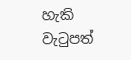හැකි වැටුපත්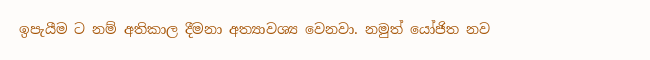ඉපැයීම ට නම් අතිකාල දීමනා අත්‍යාවශ්‍ය වෙනවා. නමුත් යෝජිත නව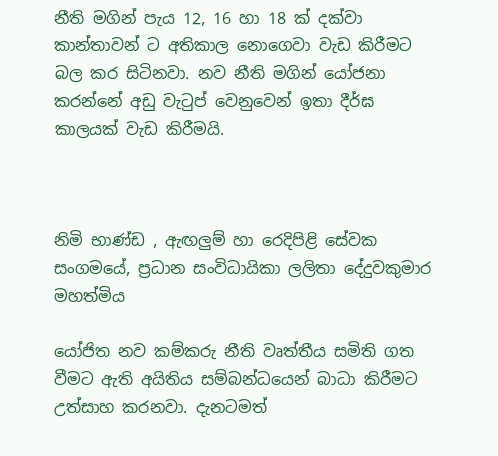නීති මගින් පැය 12, 16 හා 18 ක් දක්වා කාන්තාවන් ට අතිකාල නොගෙවා වැඩ කිරීමට බල කර සිටිනවා. නව නීති මගින් යෝජනා කරන්නේ අඩු වැටුප් වෙනුවෙන් ඉතා දීර්ඝ කාලයක් වැඩ කිරීමයි.



නිමි භාණ්ඩ , ඇඟලුම් හා රෙදිපිළි සේවක සංගමයේ, ප්‍රධාන සංවිධායිකා ලලිතා දේදුවකුමාර මහත්මිය

යෝජිත නව කම්කරු නීති වෘත්තීය සමිති ගත වීමට ඇති අයිතිය සම්බන්ධයෙන් බාධා කිරීමට උත්සාහ කරනවා. දැනටමත්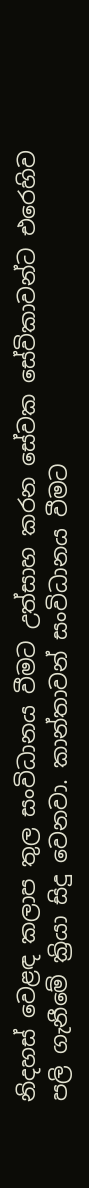නිදහස් වෙළඳ කලාප තුල සංවිධානය වීමට උත්සාහ කරන සේවක සේවිකාවන්ට එරෙහිව පලි ගැනීමේ ක්‍රියා සිදු වෙනවා. කාන්තාවන් සංවිධානය වීමට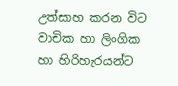උත්සාහ කරන විට වාචික හා ලිංගික හා හිරිහැරයන්ට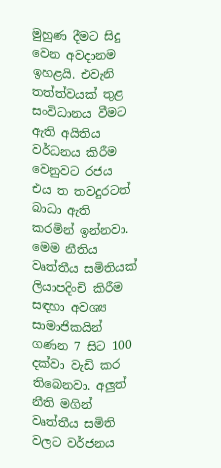මුහුණ දීමට සිදු වෙන අවදානම ඉහළයි. එවැනි තත්ත්වයක් තුළ සංවිධානය වීමට ඇති අයිතිය වර්ධනය කිරීම වෙනුවට රජය එය ත තවදුරටත් බාධා ඇති කරමින් ඉන්නවා. මෙම නීතිය වෘත්තීය සමිතියක් ලියාපදිංචි කිරීම සඳහා අවශ්‍ය සාමාජිකයින් ගණන 7 සිට 100 දක්වා වැඩි කර තිබෙනවා. අලුත් නීති මගින් වෘත්තීය සමිති වලට වර්ජනය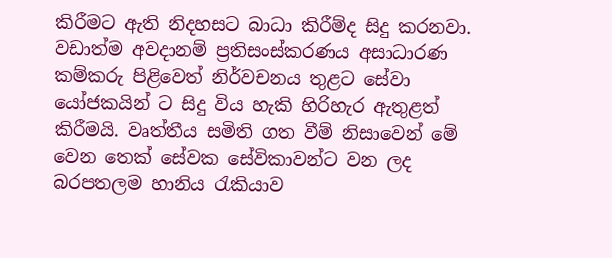කිරීමට ඇති නිදහසට බාධා කිරීම්ද සිදු කරනවා. වඩාත්ම අවදානම් ප්‍රතිසංස්කරණය අසාධාරණ කම්කරු පිළිවෙත් නිර්වචනය තුළට සේවා යෝජකයින් ට සිදු විය හැකි හිරිහැර ඇතුළත් කිරීමයි. වෘත්තීය සමිති ගත වීම් නිසාවෙන් මේ වෙන තෙක් සේවක සේවිකාවන්ට වන ලද බරපතලම හානිය රැකියාව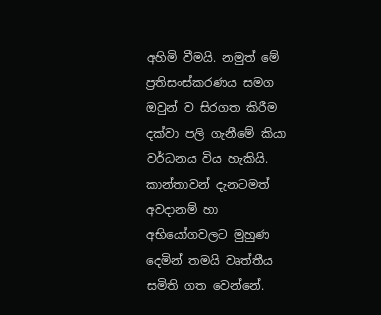අහිමි වීමයි. නමුත් මේ ප්‍රතිසංස්කරණය සමග ඔවුන් ව සිරගත කිරීම දක්වා පලි ගැනීමේ කියා වර්ධනය විය හැකියි. කාන්තාවන් දැනටමත් අවදානම් හා අභියෝගවලට මුහුණ දෙමින් තමයි වෘත්තීය සමිති ගත වෙන්නේ.